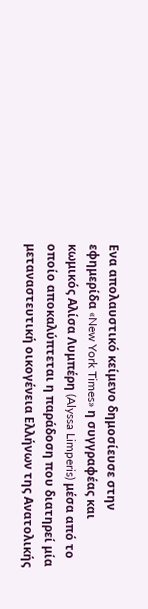Ενα απολαυστικό κείμενο δημοσίευσε στην εφημερίδα «New York Times» η συγγραφέας και κωμικός Αλίσα Λυμπέρη (Alyssa Limperis) μέσα από το οποίο αποκαλύπτεται η παράδοση που διατηρεί μία μεταναστευτική οικογένεια Ελλήνων της Ανατολικής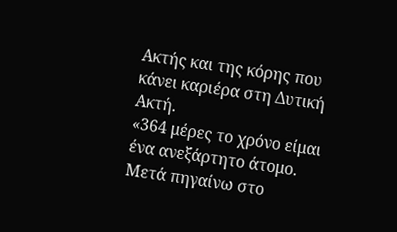Ακτής και της κόρης που κάνει καριέρα στη Δυτική Ακτή.
«364 μέρες το χρόνο είμαι ένα ανεξάρτητο άτομο. Μετά πηγαίνω στο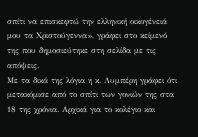σπίτι να επισκεφτώ την ελληνική οικογένειά μου τα Χριστούγεννα», γράφει στο κείμενό της που δημοσιεύτηκε στη σελίδα με τις απόψεις.
Με τα δικά της λόγια η κ. Λυμπέρη γράφει ότι μετακόμισε από το σπίτι των γονιών της στα 18 της χρόνια. Αρχικά για το κολέγιο και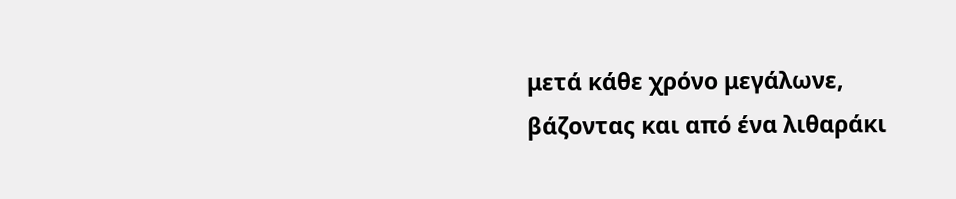μετά κάθε χρόνο μεγάλωνε, βάζοντας και από ένα λιθαράκι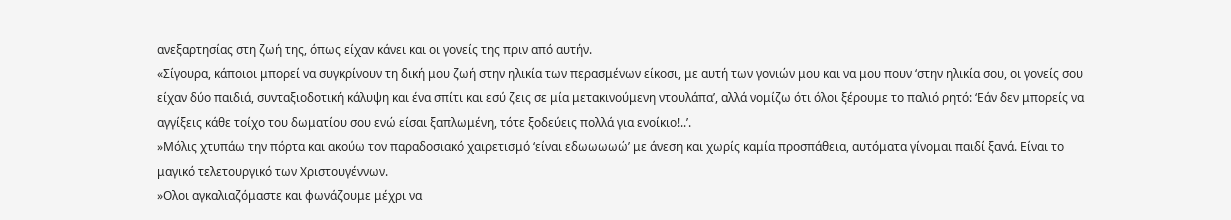ανεξαρτησίας στη ζωή της, όπως είχαν κάνει και οι γονείς της πριν από αυτήν.
«Σίγουρα, κάποιοι μπορεί να συγκρίνουν τη δική μου ζωή στην ηλικία των περασμένων είκοσι, με αυτή των γονιών μου και να μου πουν ‘στην ηλικία σου, οι γονείς σου είχαν δύο παιδιά, συνταξιοδοτική κάλυψη και ένα σπίτι και εσύ ζεις σε μία μετακινούμενη ντουλάπα’, αλλά νομίζω ότι όλοι ξέρουμε το παλιό ρητό: ‘Εάν δεν μπορείς να αγγίξεις κάθε τοίχο του δωματίου σου ενώ είσαι ξαπλωμένη, τότε ξοδεύεις πολλά για ενοίκιο!..’.
»Μόλις χτυπάω την πόρτα και ακούω τον παραδοσιακό χαιρετισμό ‘είναι εδωωωωώ’ με άνεση και χωρίς καμία προσπάθεια, αυτόματα γίνομαι παιδί ξανά. Είναι το μαγικό τελετουργικό των Χριστουγέννων.
»Ολοι αγκαλιαζόμαστε και φωνάζουμε μέχρι να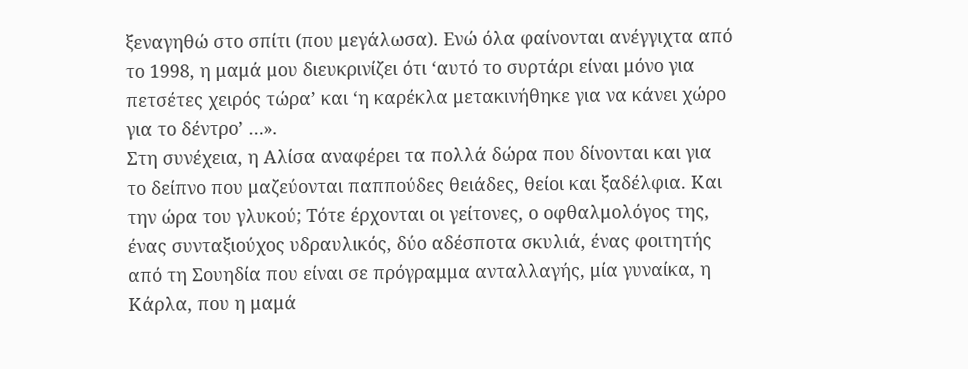ξεναγηθώ στο σπίτι (που μεγάλωσα). Ενώ όλα φαίνονται ανέγγιχτα από το 1998, η μαμά μου διευκρινίζει ότι ‘αυτό το συρτάρι είναι μόνο για πετσέτες χειρός τώρα’ και ‘η καρέκλα μετακινήθηκε για να κάνει χώρο για το δέντρο’ …».
Στη συνέχεια, η Αλίσα αναφέρει τα πολλά δώρα που δίνονται και για το δείπνο που μαζεύονται παππούδες θειάδες, θείοι και ξαδέλφια. Και την ώρα του γλυκού; Τότε έρχονται οι γείτονες, ο οφθαλμολόγος της, ένας συνταξιούχος υδραυλικός, δύο αδέσποτα σκυλιά, ένας φοιτητής από τη Σουηδία που είναι σε πρόγραμμα ανταλλαγής, μία γυναίκα, η Κάρλα, που η μαμά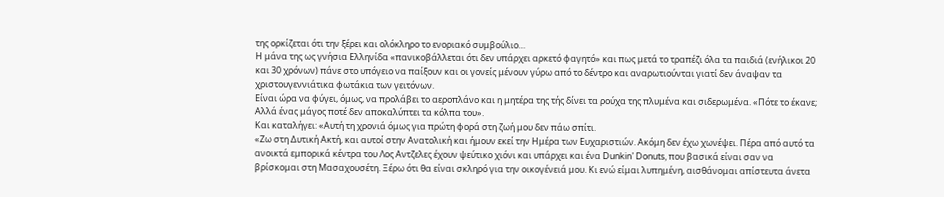της ορκίζεται ότι την ξέρει και ολόκληρο το ενοριακό συμβούλιο…
Η μάνα της ως γνήσια Ελληνίδα «πανικοβάλλεται ότι δεν υπάρχει αρκετό φαγητό» και πως μετά το τραπέζι όλα τα παιδιά (ενήλικοι 20 και 30 χρόνων) πάνε στο υπόγειο να παίξουν και οι γονείς μένουν γύρω από το δέντρο και αναρωτιούνται γιατί δεν άναψαν τα χριστουγεννιάτικα φωτάκια των γειτόνων.
Είναι ώρα να φύγει, όμως, να προλάβει το αεροπλάνο και η μητέρα της τής δίνει τα ρούχα της πλυμένα και σιδερωμένα. «Πότε το έκανε; Αλλά ένας μάγος ποτέ δεν αποκαλύπτει τα κόλπα του».
Και καταλήγει: «Αυτή τη χρονιά όμως για πρώτη φορά στη ζωή μου δεν πάω σπίτι.
«Ζω στη Δυτική Ακτή, και αυτοί στην Ανατολική και ήμουν εκεί την Ημέρα των Ευχαριστιών. Ακόμη δεν έχω χωνέψει. Πέρα από αυτό τα ανοικτά εμπορικά κέντρα του Λος Αντζελες έχουν ψεύτικο χιόνι και υπάρχει και ένα Dunkin’ Donuts, που βασικά είναι σαν να βρίσκομαι στη Μασαχουσέτη. Ξέρω ότι θα είναι σκληρό για την οικογένειά μου. Κι ενώ είμαι λυπημένη, αισθάνομαι απίστευτα άνετα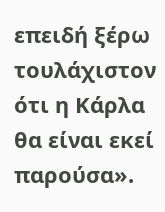επειδή ξέρω τουλάχιστον ότι η Κάρλα θα είναι εκεί παρούσα».